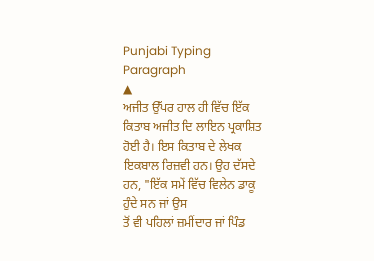Punjabi Typing Paragraph
▲
ਅਜੀਤ ਉੱਪਰ ਹਾਲ ਹੀ ਵਿੱਚ ਇੱਕ ਕਿਤਾਬ ਅਜੀਤ ਦਿ ਲਾਇਨ ਪ੍ਰਕਾਸ਼ਿਤ ਹੋਈ ਹੈ। ਇਸ ਕਿਤਾਬ ਦੇ ਲੇਖਕ ਇਕਬਾਲ ਰਿਜ਼ਵੀ ਹਨ। ਉਹ ਦੱਸਦੇ ਹਨ, "ਇੱਕ ਸਮੇਂ ਵਿੱਚ ਵਿਲੇਨ ਡਾਕੂ ਹੁੰਦੇ ਸਨ ਜਾਂ ਉਸ
ਤੋਂ ਵੀ ਪਹਿਲਾਂ ਜ਼ਮੀਂਦਾਰ ਜਾਂ ਪਿੰਡ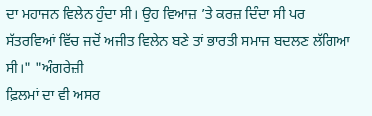ਦਾ ਮਹਾਜਨ ਵਿਲੇਨ ਹੁੰਦਾ ਸੀ। ਉਹ ਵਿਆਜ਼ ’ਤੇ ਕਰਜ਼ ਦਿੰਦਾ ਸੀ ਪਰ ਸੱਤਰਵਿਆਂ ਵਿੱਚ ਜਦੋਂ ਅਜੀਤ ਵਿਲੇਨ ਬਣੇ ਤਾਂ ਭਾਰਤੀ ਸਮਾਜ ਬਦਲਣ ਲੱਗਿਆ ਸੀ।" "ਅੰਗਰੇਜ਼ੀ
ਫ਼ਿਲਮਾਂ ਦਾ ਵੀ ਅਸਰ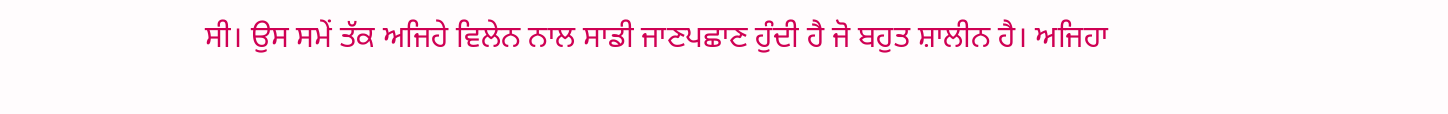ਸੀ। ਉਸ ਸਮੇਂ ਤੱਕ ਅਜਿਹੇ ਵਿਲੇਨ ਨਾਲ ਸਾਡੀ ਜਾਣਪਛਾਣ ਹੁੰਦੀ ਹੈ ਜੋ ਬਹੁਤ ਸ਼ਾਲੀਨ ਹੈ। ਅਜਿਹਾ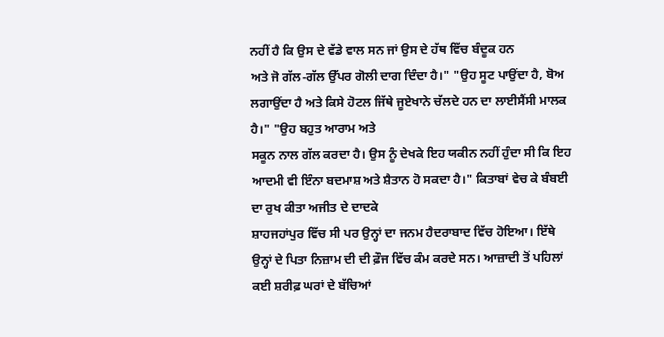ਨਹੀਂ ਹੈ ਕਿ ਉਸ ਦੇ ਵੱਡੇ ਵਾਲ ਸਨ ਜਾਂ ਉਸ ਦੇ ਹੱਥ ਵਿੱਚ ਬੰਦੂਕ ਹਨ
ਅਤੇ ਜੋ ਗੱਲ-ਗੱਲ ਉੱਪਰ ਗੋਲੀ ਦਾਗ ਦਿੰਦਾ ਹੈ।" "ਉਹ ਸੂਟ ਪਾਉਂਦਾ ਹੈ, ਬੋਅ ਲਗਾਉਂਦਾ ਹੈ ਅਤੇ ਕਿਸੇ ਹੋਟਲ ਜਿੱਥੇ ਜੂਏਖਾਨੇ ਚੱਲਦੇ ਹਨ ਦਾ ਲਾਈਸੈਂਸੀ ਮਾਲਕ ਹੈ।" "ਉਹ ਬਹੁਤ ਆਰਾਮ ਅਤੇ
ਸਕੂਨ ਨਾਲ ਗੱਲ ਕਰਦਾ ਹੈ। ਉਸ ਨੂੰ ਦੇਖਕੇ ਇਹ ਯਕੀਨ ਨਹੀਂ ਹੁੰਦਾ ਸੀ ਕਿ ਇਹ ਆਦਮੀ ਵੀ ਇੰਨਾ ਬਦਮਾਸ਼ ਅਤੇ ਸ਼ੈਤਾਨ ਹੋ ਸਕਦਾ ਹੈ।" ਕਿਤਾਬਾਂ ਵੇਚ ਕੇ ਬੰਬਈ ਦਾ ਰੁਖ ਕੀਤਾ ਅਜੀਤ ਦੇ ਦਾਦਕੇ
ਸ਼ਾਹਜਹਾਂਪੁਰ ਵਿੱਚ ਸੀ ਪਰ ਉਨ੍ਹਾਂ ਦਾ ਜਨਮ ਹੈਦਰਾਬਾਦ ਵਿੱਚ ਹੋਇਆ। ਇੱਥੇ ਉਨ੍ਹਾਂ ਦੇ ਪਿਤਾ ਨਿਜ਼ਾਮ ਦੀ ਦੀ ਫ਼ੌਜ ਵਿੱਚ ਕੰਮ ਕਰਦੇ ਸਨ। ਆਜ਼ਾਦੀ ਤੋਂ ਪਹਿਲਾਂ ਕਈ ਸ਼ਰੀਫ਼ ਘਰਾਂ ਦੇ ਬੱਚਿਆਂ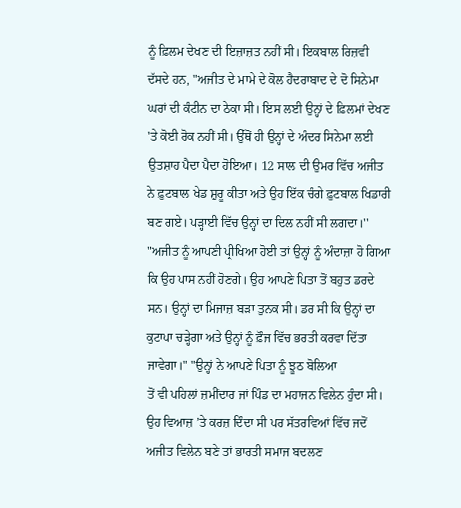ਨੂੰ ਫ਼ਿਲਮ ਦੇਖਣ ਦੀ ਇਜ਼ਾਜ਼ਤ ਨਹੀਂ ਸੀ। ਇਕਬਾਲ ਰਿਜ਼ਵੀ ਦੱਸਦੇ ਹਨ, "ਅਜੀਤ ਦੇ ਮਾਮੇ ਦੇ ਕੋਲ ਹੈਦਰਾਬਾਦ ਦੇ ਦੋ ਸਿਨੇਮਾ ਘਰਾਂ ਦੀ ਕੰਟੀਨ ਦਾ ਠੇਕਾ ਸੀ। ਇਸ ਲਈ ਉਨ੍ਹਾਂ ਦੇ ਫ਼ਿਲਮਾਂ ਦੇਖਣ
'ਤੇ ਕੋਈ ਰੋਕ ਨਹੀਂ ਸੀ। ਉੱਥੋਂ ਹੀ ਉਨ੍ਹਾਂ ਦੇ ਅੰਦਰ ਸਿਨੇਮਾ ਲਈ ਉਤਸ਼ਾਹ ਪੈਦਾ ਪੈਦਾ ਹੋਇਆ। 12 ਸਾਲ ਦੀ ਉਮਰ ਵਿੱਚ ਅਜੀਤ ਨੇ ਫ਼ੁਟਬਾਲ ਖੇਡ ਸ਼ੁਰੂ ਕੀਤਾ ਅਤੇ ਉਹ ਇੱਕ ਚੰਗੇ ਫ਼ੁਟਬਾਲ ਖਿਡਾਰੀ
ਬਣ ਗਏ। ਪੜ੍ਹਾਈ ਵਿੱਚ ਉਨ੍ਹਾਂ ਦਾ ਦਿਲ ਨਹੀਂ ਸੀ ਲਗਦਾ।'' "ਅਜੀਤ ਨੂੰ ਆਪਣੀ ਪ੍ਰੀਖਿਆ ਹੋਈ ਤਾਂ ਉਨ੍ਹਾਂ ਨੂੰ ਅੰਦਾਜ਼ਾ ਹੋ ਗਿਆ ਕਿ ਉਹ ਪਾਸ ਨਹੀਂ ਹੋਣਗੇ। ਉਹ ਆਪਣੇ ਪਿਤਾ ਤੋਂ ਬਹੁਤ ਡਰਦੇ
ਸਨ। ਉਨ੍ਹਾਂ ਦਾ ਮਿਜਾਜ਼ ਬੜਾ ਤੁਨਕ ਸੀ। ਡਰ ਸੀ ਕਿ ਉਨ੍ਹਾਂ ਦਾ ਕੁਟਾਪਾ ਚੜ੍ਹੇਗਾ ਅਤੇ ਉਨ੍ਹਾਂ ਨੂੰ ਫ਼ੌਜ ਵਿੱਚ ਭਰਤੀ ਕਰਵਾ ਦਿੱਤਾ ਜਾਵੇਗਾ।" "ਉਨ੍ਹਾਂ ਨੇ ਆਪਣੇ ਪਿਤਾ ਨੂੰ ਝੂਠ ਬੋਲਿਆ
ਤੋਂ ਵੀ ਪਹਿਲਾਂ ਜ਼ਮੀਂਦਾਰ ਜਾਂ ਪਿੰਡ ਦਾ ਮਹਾਜਨ ਵਿਲੇਨ ਹੁੰਦਾ ਸੀ। ਉਹ ਵਿਆਜ਼ ’ਤੇ ਕਰਜ਼ ਦਿੰਦਾ ਸੀ ਪਰ ਸੱਤਰਵਿਆਂ ਵਿੱਚ ਜਦੋਂ ਅਜੀਤ ਵਿਲੇਨ ਬਣੇ ਤਾਂ ਭਾਰਤੀ ਸਮਾਜ ਬਦਲਣ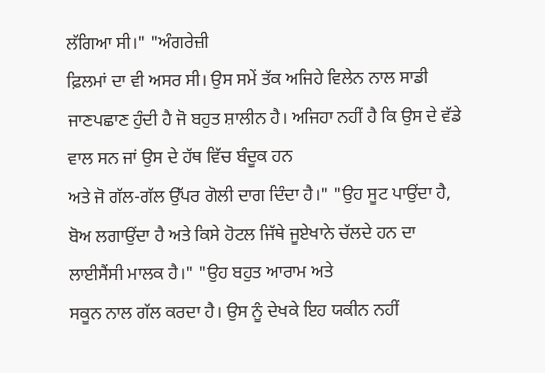ਲੱਗਿਆ ਸੀ।" "ਅੰਗਰੇਜ਼ੀ
ਫ਼ਿਲਮਾਂ ਦਾ ਵੀ ਅਸਰ ਸੀ। ਉਸ ਸਮੇਂ ਤੱਕ ਅਜਿਹੇ ਵਿਲੇਨ ਨਾਲ ਸਾਡੀ ਜਾਣਪਛਾਣ ਹੁੰਦੀ ਹੈ ਜੋ ਬਹੁਤ ਸ਼ਾਲੀਨ ਹੈ। ਅਜਿਹਾ ਨਹੀਂ ਹੈ ਕਿ ਉਸ ਦੇ ਵੱਡੇ ਵਾਲ ਸਨ ਜਾਂ ਉਸ ਦੇ ਹੱਥ ਵਿੱਚ ਬੰਦੂਕ ਹਨ
ਅਤੇ ਜੋ ਗੱਲ-ਗੱਲ ਉੱਪਰ ਗੋਲੀ ਦਾਗ ਦਿੰਦਾ ਹੈ।" "ਉਹ ਸੂਟ ਪਾਉਂਦਾ ਹੈ, ਬੋਅ ਲਗਾਉਂਦਾ ਹੈ ਅਤੇ ਕਿਸੇ ਹੋਟਲ ਜਿੱਥੇ ਜੂਏਖਾਨੇ ਚੱਲਦੇ ਹਨ ਦਾ ਲਾਈਸੈਂਸੀ ਮਾਲਕ ਹੈ।" "ਉਹ ਬਹੁਤ ਆਰਾਮ ਅਤੇ
ਸਕੂਨ ਨਾਲ ਗੱਲ ਕਰਦਾ ਹੈ। ਉਸ ਨੂੰ ਦੇਖਕੇ ਇਹ ਯਕੀਨ ਨਹੀਂ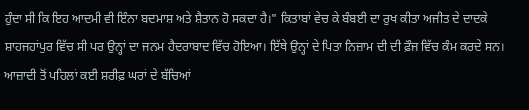ਹੁੰਦਾ ਸੀ ਕਿ ਇਹ ਆਦਮੀ ਵੀ ਇੰਨਾ ਬਦਮਾਸ਼ ਅਤੇ ਸ਼ੈਤਾਨ ਹੋ ਸਕਦਾ ਹੈ।" ਕਿਤਾਬਾਂ ਵੇਚ ਕੇ ਬੰਬਈ ਦਾ ਰੁਖ ਕੀਤਾ ਅਜੀਤ ਦੇ ਦਾਦਕੇ
ਸ਼ਾਹਜਹਾਂਪੁਰ ਵਿੱਚ ਸੀ ਪਰ ਉਨ੍ਹਾਂ ਦਾ ਜਨਮ ਹੈਦਰਾਬਾਦ ਵਿੱਚ ਹੋਇਆ। ਇੱਥੇ ਉਨ੍ਹਾਂ ਦੇ ਪਿਤਾ ਨਿਜ਼ਾਮ ਦੀ ਦੀ ਫ਼ੌਜ ਵਿੱਚ ਕੰਮ ਕਰਦੇ ਸਨ। ਆਜ਼ਾਦੀ ਤੋਂ ਪਹਿਲਾਂ ਕਈ ਸ਼ਰੀਫ਼ ਘਰਾਂ ਦੇ ਬੱਚਿਆਂ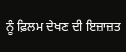ਨੂੰ ਫ਼ਿਲਮ ਦੇਖਣ ਦੀ ਇਜ਼ਾਜ਼ਤ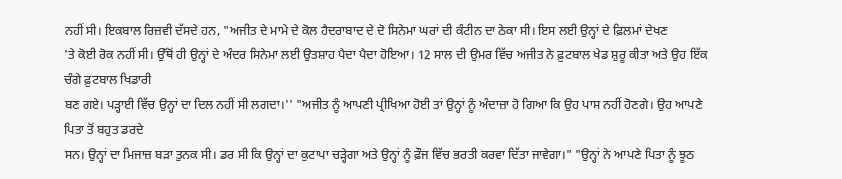ਨਹੀਂ ਸੀ। ਇਕਬਾਲ ਰਿਜ਼ਵੀ ਦੱਸਦੇ ਹਨ, "ਅਜੀਤ ਦੇ ਮਾਮੇ ਦੇ ਕੋਲ ਹੈਦਰਾਬਾਦ ਦੇ ਦੋ ਸਿਨੇਮਾ ਘਰਾਂ ਦੀ ਕੰਟੀਨ ਦਾ ਠੇਕਾ ਸੀ। ਇਸ ਲਈ ਉਨ੍ਹਾਂ ਦੇ ਫ਼ਿਲਮਾਂ ਦੇਖਣ
'ਤੇ ਕੋਈ ਰੋਕ ਨਹੀਂ ਸੀ। ਉੱਥੋਂ ਹੀ ਉਨ੍ਹਾਂ ਦੇ ਅੰਦਰ ਸਿਨੇਮਾ ਲਈ ਉਤਸ਼ਾਹ ਪੈਦਾ ਪੈਦਾ ਹੋਇਆ। 12 ਸਾਲ ਦੀ ਉਮਰ ਵਿੱਚ ਅਜੀਤ ਨੇ ਫ਼ੁਟਬਾਲ ਖੇਡ ਸ਼ੁਰੂ ਕੀਤਾ ਅਤੇ ਉਹ ਇੱਕ ਚੰਗੇ ਫ਼ੁਟਬਾਲ ਖਿਡਾਰੀ
ਬਣ ਗਏ। ਪੜ੍ਹਾਈ ਵਿੱਚ ਉਨ੍ਹਾਂ ਦਾ ਦਿਲ ਨਹੀਂ ਸੀ ਲਗਦਾ।'' "ਅਜੀਤ ਨੂੰ ਆਪਣੀ ਪ੍ਰੀਖਿਆ ਹੋਈ ਤਾਂ ਉਨ੍ਹਾਂ ਨੂੰ ਅੰਦਾਜ਼ਾ ਹੋ ਗਿਆ ਕਿ ਉਹ ਪਾਸ ਨਹੀਂ ਹੋਣਗੇ। ਉਹ ਆਪਣੇ ਪਿਤਾ ਤੋਂ ਬਹੁਤ ਡਰਦੇ
ਸਨ। ਉਨ੍ਹਾਂ ਦਾ ਮਿਜਾਜ਼ ਬੜਾ ਤੁਨਕ ਸੀ। ਡਰ ਸੀ ਕਿ ਉਨ੍ਹਾਂ ਦਾ ਕੁਟਾਪਾ ਚੜ੍ਹੇਗਾ ਅਤੇ ਉਨ੍ਹਾਂ ਨੂੰ ਫ਼ੌਜ ਵਿੱਚ ਭਰਤੀ ਕਰਵਾ ਦਿੱਤਾ ਜਾਵੇਗਾ।" "ਉਨ੍ਹਾਂ ਨੇ ਆਪਣੇ ਪਿਤਾ ਨੂੰ ਝੂਠ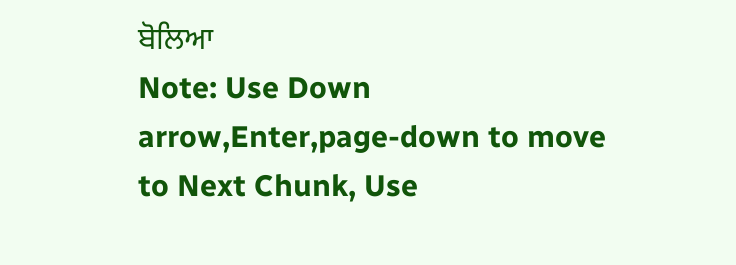ਬੋਲਿਆ
Note: Use Down arrow,Enter,page-down to move to Next Chunk, Use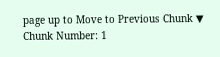page up to Move to Previous Chunk ▼
Chunk Number: 1